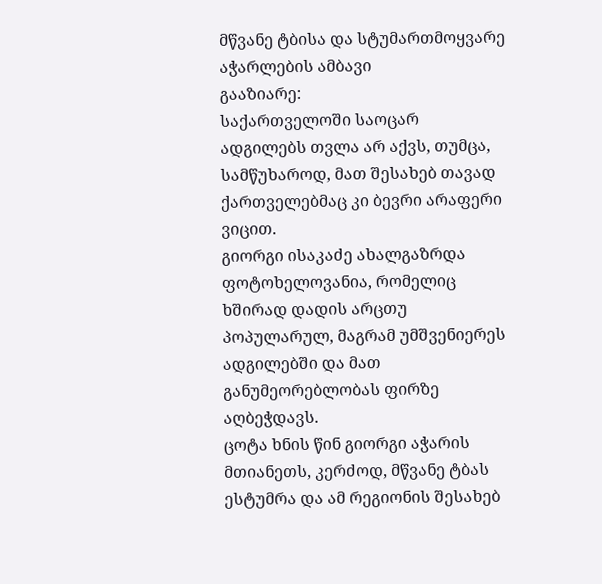მწვანე ტბისა და სტუმართმოყვარე აჭარლების ამბავი
გააზიარე:
საქართველოში საოცარ ადგილებს თვლა არ აქვს, თუმცა, სამწუხაროდ, მათ შესახებ თავად ქართველებმაც კი ბევრი არაფერი ვიცით.
გიორგი ისაკაძე ახალგაზრდა ფოტოხელოვანია, რომელიც ხშირად დადის არცთუ პოპულარულ, მაგრამ უმშვენიერეს ადგილებში და მათ განუმეორებლობას ფირზე აღბეჭდავს.
ცოტა ხნის წინ გიორგი აჭარის მთიანეთს, კერძოდ, მწვანე ტბას ესტუმრა და ამ რეგიონის შესახებ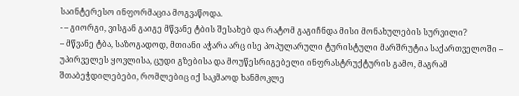საინტერესო ინფორმაცია მოგვაწოდა.
- – გიორგი, ვისგან გაიგე მწვანე ტბის შესახებ და რატომ გაგიჩნდა მისი მონახულების სურვილი?
– მწვანე ტბა, საზოგადოდ, მთიანი აჭარა არც ისე პოპულარული ტურისტული მარშრუტია საქართველოში – უპირველეს ყოვლისა, ცუდი გზებისა და მოუწესრიგებელი ინფრასტრუქტურის გამო, მაგრამ შთაბეჭდილებები, რომლებიც იქ საკმაოდ ხანმოკლე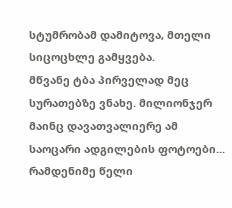სტუმრობამ დამიტოვა, მთელი სიცოცხლე გამყვება.
მწვანე ტბა პირველად მეც სურათებზე ვნახე. მილიონჯერ მაინც დავათვალიერე ამ საოცარი ადგილების ფოტოები... რამდენიმე წელი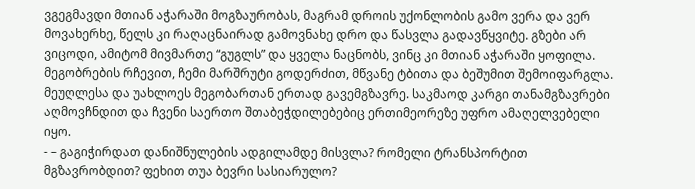ვგეგმავდი მთიან აჭარაში მოგზაურობას, მაგრამ დროის უქონლობის გამო ვერა და ვერ მოვახერხე, წელს კი რაღაცნაირად გამოვნახე დრო და წასვლა გადავწყვიტე. გზები არ ვიცოდი, ამიტომ მივმართე “გუგლს” და ყველა ნაცნობს, ვინც კი მთიან აჭარაში ყოფილა. მეგობრების რჩევით, ჩემი მარშრუტი გოდერძით, მწვანე ტბითა და ბეშუმით შემოიფარგლა.
მეუღლესა და უახლოეს მეგობართან ერთად გავემგზავრე. საკმაოდ კარგი თანამგზავრები აღმოვჩნდით და ჩვენი საერთო შთაბეჭდილებებიც ერთიმეორეზე უფრო ამაღელვებელი იყო.
- – გაგიჭირდათ დანიშნულების ადგილამდე მისვლა? რომელი ტრანსპორტით მგზავრობდით? ფეხით თუა ბევრი სასიარულო?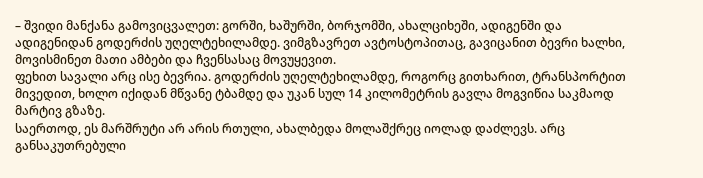– შვიდი მანქანა გამოვიცვალეთ: გორში, ხაშურში, ბორჯომში, ახალციხეში, ადიგენში და ადიგენიდან გოდერძის უღელტეხილამდე. ვიმგზავრეთ ავტოსტოპითაც, გავიცანით ბევრი ხალხი, მოვისმინეთ მათი ამბები და ჩვენსასაც მოვუყევით.
ფეხით სავალი არც ისე ბევრია. გოდერძის უღელტეხილამდე, როგორც გითხარით, ტრანსპორტით მივედით, ხოლო იქიდან მწვანე ტბამდე და უკან სულ 14 კილომეტრის გავლა მოგვიწია საკმაოდ მარტივ გზაზე.
საერთოდ, ეს მარშრუტი არ არის რთული, ახალბედა მოლაშქრეც იოლად დაძლევს. არც განსაკუთრებული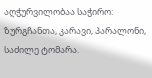აღჭურვილობაა საჭირო: ზურგჩანთა, კარავი, პარალონი, საძილე ტომარა.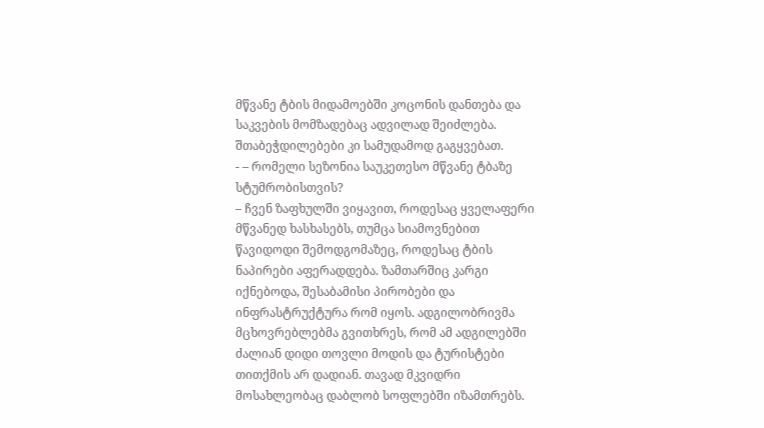მწვანე ტბის მიდამოებში კოცონის დანთება და საკვების მომზადებაც ადვილად შეიძლება. შთაბეჭდილებები კი სამუდამოდ გაგყვებათ.
- – რომელი სეზონია საუკეთესო მწვანე ტბაზე სტუმრობისთვის?
– ჩვენ ზაფხულში ვიყავით, როდესაც ყველაფერი მწვანედ ხასხასებს, თუმცა სიამოვნებით წავიდოდი შემოდგომაზეც, როდესაც ტბის ნაპირები აფერადდება. ზამთარშიც კარგი იქნებოდა, შესაბამისი პირობები და ინფრასტრუქტურა რომ იყოს. ადგილობრივმა მცხოვრებლებმა გვითხრეს, რომ ამ ადგილებში ძალიან დიდი თოვლი მოდის და ტურისტები თითქმის არ დადიან. თავად მკვიდრი მოსახლეობაც დაბლობ სოფლებში იზამთრებს.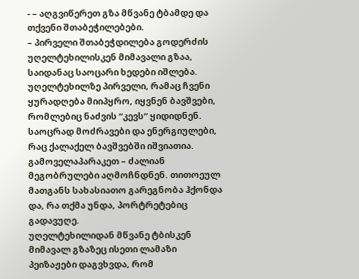- – აღგვიწერეთ გზა მწვანე ტბამდე და თქვენი შთაბეჭილებები.
– პირველი შთაბეჭდილება გოდერძის უღელტეხილისკენ მიმავალი გზაა, საიდანაც საოცარი ხედები იშლება. უღელტეხილზე პირველი, რამაც ჩვენი ყურადღება მიიპყრო, იყვნენ ბავშვები, რომლებიც ნაძვის “კევს” ყიდიდნენ. საოცრად მოძრავები და ენერგიულები, რაც ქალაქელ ბავშვებში იშვიათია. გამოველაპარაკეთ – ძალიან მეგობრულები აღმოჩნდნენ. თითოეულ მათგანს სახასიათო გარეგნობა ჰქონდა და, რა თქმა უნდა, პორტრეტებიც გადავუღე.
უღელტეხილიდან მწვანე ტბისკენ მიმავალ გზაზეც ისეთი ლამაზი პეიზაჟები დაგვხვდა, რომ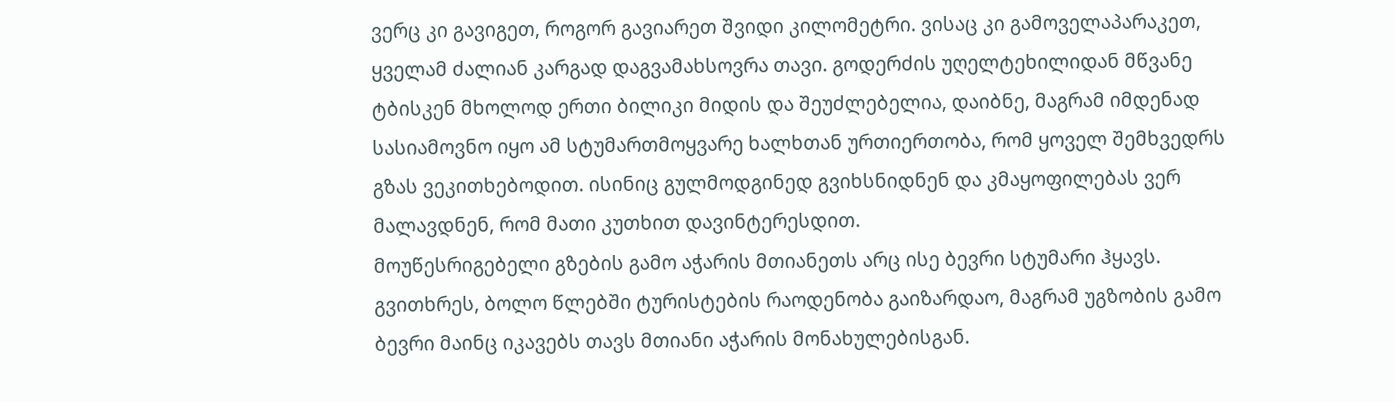ვერც კი გავიგეთ, როგორ გავიარეთ შვიდი კილომეტრი. ვისაც კი გამოველაპარაკეთ, ყველამ ძალიან კარგად დაგვამახსოვრა თავი. გოდერძის უღელტეხილიდან მწვანე ტბისკენ მხოლოდ ერთი ბილიკი მიდის და შეუძლებელია, დაიბნე, მაგრამ იმდენად სასიამოვნო იყო ამ სტუმართმოყვარე ხალხთან ურთიერთობა, რომ ყოველ შემხვედრს გზას ვეკითხებოდით. ისინიც გულმოდგინედ გვიხსნიდნენ და კმაყოფილებას ვერ მალავდნენ, რომ მათი კუთხით დავინტერესდით.
მოუწესრიგებელი გზების გამო აჭარის მთიანეთს არც ისე ბევრი სტუმარი ჰყავს. გვითხრეს, ბოლო წლებში ტურისტების რაოდენობა გაიზარდაო, მაგრამ უგზობის გამო ბევრი მაინც იკავებს თავს მთიანი აჭარის მონახულებისგან.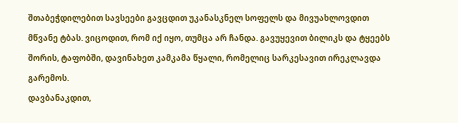შთაბეჭდილებით სავსეები გავცდით უკანასკნელ სოფელს და მივუახლოვდით მწვანე ტბას. ვიცოდით, რომ იქ იყო, თუმცა არ ჩანდა. გავუყევით ბილიკს და ტყეებს შორის, ტაფობში, დავინახეთ კამკამა წყალი, რომელიც სარკესავით ირეკლავდა გარემოს.
დავბანაკდით,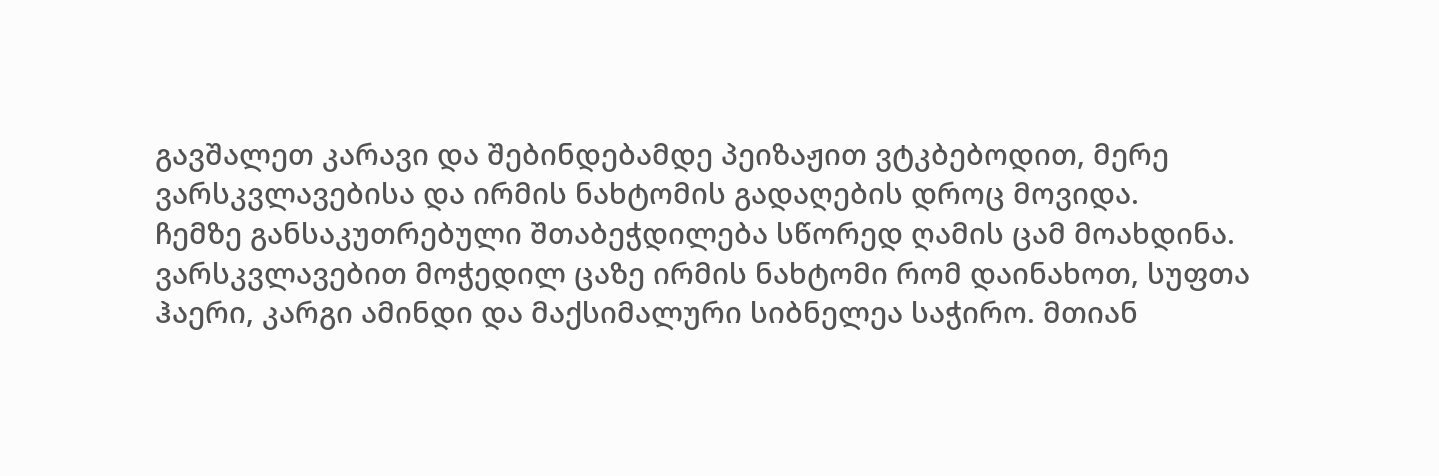გავშალეთ კარავი და შებინდებამდე პეიზაჟით ვტკბებოდით, მერე ვარსკვლავებისა და ირმის ნახტომის გადაღების დროც მოვიდა.
ჩემზე განსაკუთრებული შთაბეჭდილება სწორედ ღამის ცამ მოახდინა. ვარსკვლავებით მოჭედილ ცაზე ირმის ნახტომი რომ დაინახოთ, სუფთა ჰაერი, კარგი ამინდი და მაქსიმალური სიბნელეა საჭირო. მთიან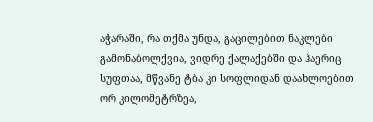აჭარაში, რა თქმა უნდა, გაცილებით ნაკლები გამონაბოლქვია, ვიდრე ქალაქებში და ჰაერიც სუფთაა, მწვანე ტბა კი სოფლიდან დაახლოებით ორ კილომეტრზეა,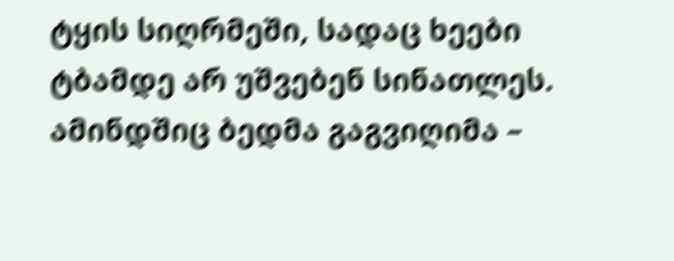ტყის სიღრმეში, სადაც ხეები ტბამდე არ უშვებენ სინათლეს. ამინდშიც ბედმა გაგვიღიმა –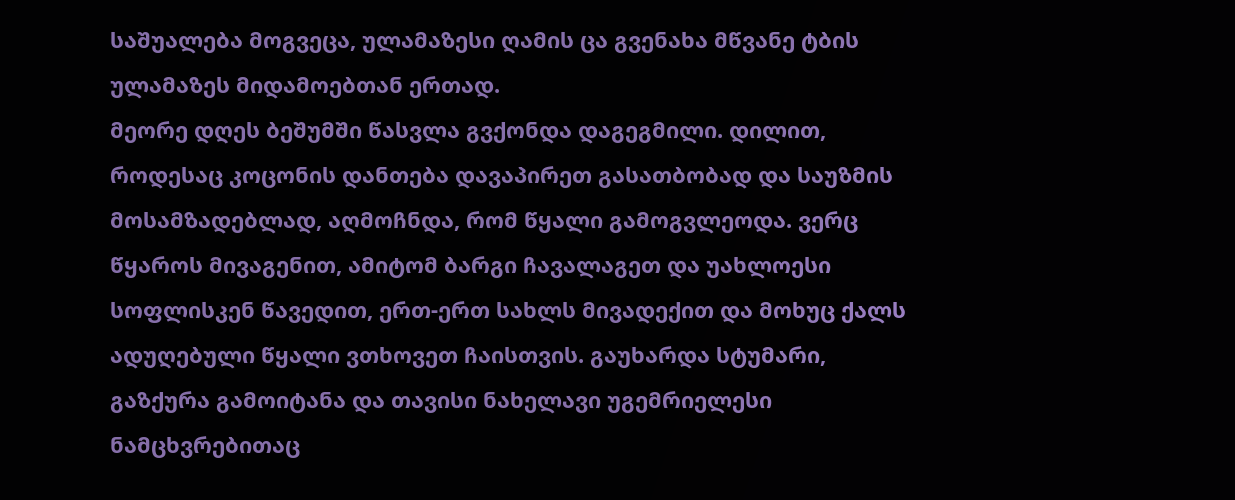საშუალება მოგვეცა, ულამაზესი ღამის ცა გვენახა მწვანე ტბის ულამაზეს მიდამოებთან ერთად.
მეორე დღეს ბეშუმში წასვლა გვქონდა დაგეგმილი. დილით, როდესაც კოცონის დანთება დავაპირეთ გასათბობად და საუზმის მოსამზადებლად, აღმოჩნდა, რომ წყალი გამოგვლეოდა. ვერც წყაროს მივაგენით, ამიტომ ბარგი ჩავალაგეთ და უახლოესი სოფლისკენ წავედით, ერთ-ერთ სახლს მივადექით და მოხუც ქალს ადუღებული წყალი ვთხოვეთ ჩაისთვის. გაუხარდა სტუმარი, გაზქურა გამოიტანა და თავისი ნახელავი უგემრიელესი ნამცხვრებითაც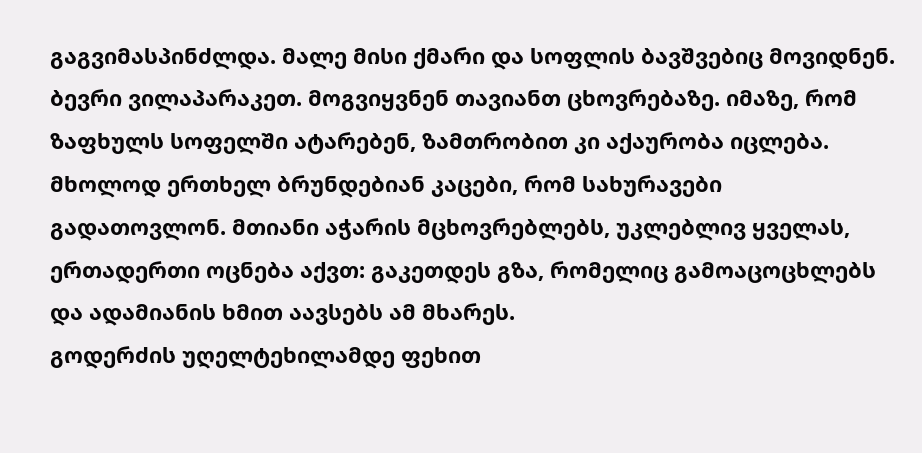გაგვიმასპინძლდა. მალე მისი ქმარი და სოფლის ბავშვებიც მოვიდნენ. ბევრი ვილაპარაკეთ. მოგვიყვნენ თავიანთ ცხოვრებაზე. იმაზე, რომ ზაფხულს სოფელში ატარებენ, ზამთრობით კი აქაურობა იცლება. მხოლოდ ერთხელ ბრუნდებიან კაცები, რომ სახურავები გადათოვლონ. მთიანი აჭარის მცხოვრებლებს, უკლებლივ ყველას, ერთადერთი ოცნება აქვთ: გაკეთდეს გზა, რომელიც გამოაცოცხლებს და ადამიანის ხმით აავსებს ამ მხარეს.
გოდერძის უღელტეხილამდე ფეხით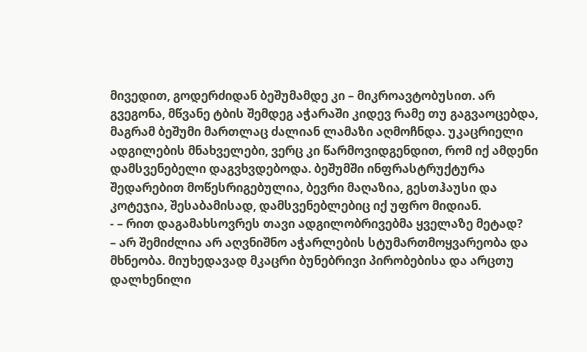მივედით, გოდერძიდან ბეშუმამდე კი – მიკროავტობუსით. არ გვეგონა, მწვანე ტბის შემდეგ აჭარაში კიდევ რამე თუ გაგვაოცებდა, მაგრამ ბეშუმი მართლაც ძალიან ლამაზი აღმოჩნდა. უკაცრიელი ადგილების მნახველები, ვერც კი წარმოვიდგენდით, რომ იქ ამდენი დამსვენებელი დაგვხვდებოდა. ბეშუმში ინფრასტრუქტურა შედარებით მოწესრიგებულია, ბევრი მაღაზია, გესთჰაუსი და კოტეჯია, შესაბამისად, დამსვენებლებიც იქ უფრო მიდიან.
- – რით დაგამახსოვრეს თავი ადგილობრივებმა ყველაზე მეტად?
– არ შემიძლია არ აღვნიშნო აჭარლების სტუმართმოყვარეობა და მხნეობა. მიუხედავად მკაცრი ბუნებრივი პირობებისა და არცთუ დალხენილი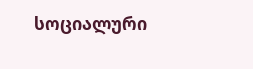სოციალური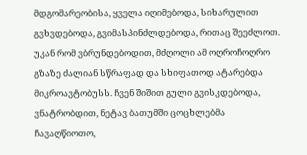მდგომარეობისა, ყველა იღიმებოდა, სიხარულით გვხვდებოდა, გვიმასპინძლდებოდა, რითაც შეეძლოთ.
უკან რომ ვბრუნდებოდით, მძღოლი ამ ოღროჩოღრო გზაზე ძალიან სწრაფად და სხიფათოდ ატარებდა მიკროავტობუსს. ჩვენ შიშით გული გვისკდებოდა, ვნატრობდით, ნეტავ ბათუმში ცოცხლებმა ჩავაღწიოთო,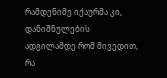რამდენიმე იქაურმა კი, დანიშნულების ადგილამდე რომ მივედით, რა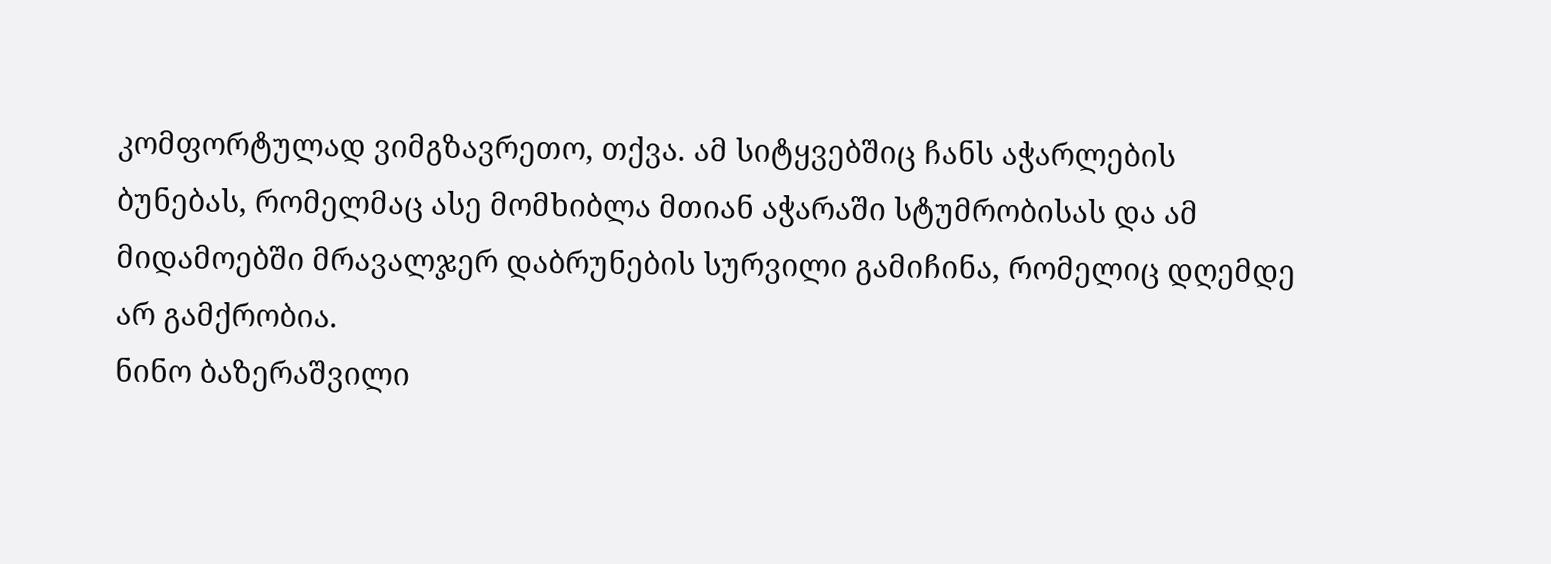კომფორტულად ვიმგზავრეთო, თქვა. ამ სიტყვებშიც ჩანს აჭარლების ბუნებას, რომელმაც ასე მომხიბლა მთიან აჭარაში სტუმრობისას და ამ მიდამოებში მრავალჯერ დაბრუნების სურვილი გამიჩინა, რომელიც დღემდე არ გამქრობია.
ნინო ბაზერაშვილი